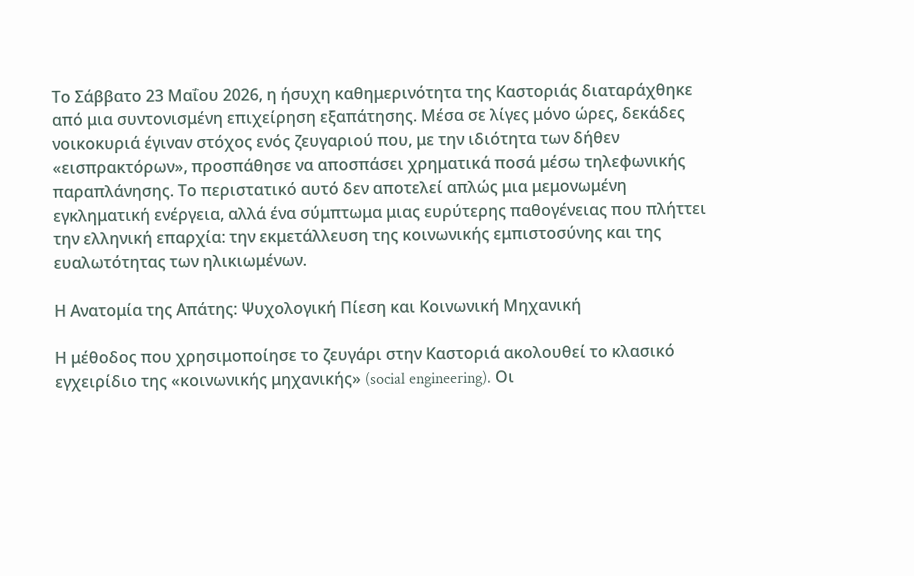Το Σάββατο 23 Μαΐου 2026, η ήσυχη καθημερινότητα της Καστοριάς διαταράχθηκε από μια συντονισμένη επιχείρηση εξαπάτησης. Μέσα σε λίγες μόνο ώρες, δεκάδες νοικοκυριά έγιναν στόχος ενός ζευγαριού που, με την ιδιότητα των δήθεν «εισπρακτόρων», προσπάθησε να αποσπάσει χρηματικά ποσά μέσω τηλεφωνικής παραπλάνησης. Το περιστατικό αυτό δεν αποτελεί απλώς μια μεμονωμένη εγκληματική ενέργεια, αλλά ένα σύμπτωμα μιας ευρύτερης παθογένειας που πλήττει την ελληνική επαρχία: την εκμετάλλευση της κοινωνικής εμπιστοσύνης και της ευαλωτότητας των ηλικιωμένων.

Η Ανατομία της Απάτης: Ψυχολογική Πίεση και Κοινωνική Μηχανική

Η μέθοδος που χρησιμοποίησε το ζευγάρι στην Καστοριά ακολουθεί το κλασικό εγχειρίδιο της «κοινωνικής μηχανικής» (social engineering). Οι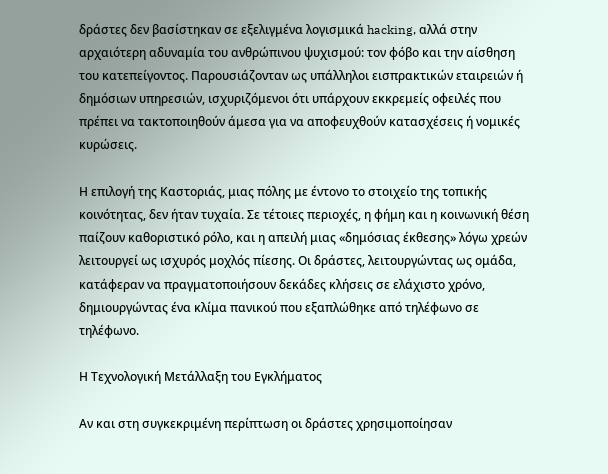δράστες δεν βασίστηκαν σε εξελιγμένα λογισμικά hacking, αλλά στην αρχαιότερη αδυναμία του ανθρώπινου ψυχισμού: τον φόβο και την αίσθηση του κατεπείγοντος. Παρουσιάζονταν ως υπάλληλοι εισπρακτικών εταιρειών ή δημόσιων υπηρεσιών, ισχυριζόμενοι ότι υπάρχουν εκκρεμείς οφειλές που πρέπει να τακτοποιηθούν άμεσα για να αποφευχθούν κατασχέσεις ή νομικές κυρώσεις.

Η επιλογή της Καστοριάς, μιας πόλης με έντονο το στοιχείο της τοπικής κοινότητας, δεν ήταν τυχαία. Σε τέτοιες περιοχές, η φήμη και η κοινωνική θέση παίζουν καθοριστικό ρόλο, και η απειλή μιας «δημόσιας έκθεσης» λόγω χρεών λειτουργεί ως ισχυρός μοχλός πίεσης. Οι δράστες, λειτουργώντας ως ομάδα, κατάφεραν να πραγματοποιήσουν δεκάδες κλήσεις σε ελάχιστο χρόνο, δημιουργώντας ένα κλίμα πανικού που εξαπλώθηκε από τηλέφωνο σε τηλέφωνο.

Η Τεχνολογική Μετάλλαξη του Εγκλήματος

Αν και στη συγκεκριμένη περίπτωση οι δράστες χρησιμοποίησαν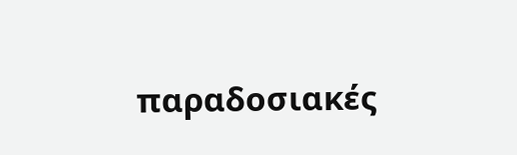παραδοσιακές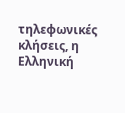τηλεφωνικές κλήσεις, η Ελληνική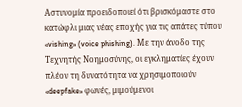Αστυνομία προειδοποιεί ότι βρισκόμαστε στο κατώφλι μιας νέας εποχής για τις απάτες τύπου «vishing» (voice phishing). Με την άνοδο της Τεχνητής Νοημοσύνης, οι εγκληματίες έχουν πλέον τη δυνατότητα να χρησιμοποιούν «deepfake» φωνές, μιμούμενοι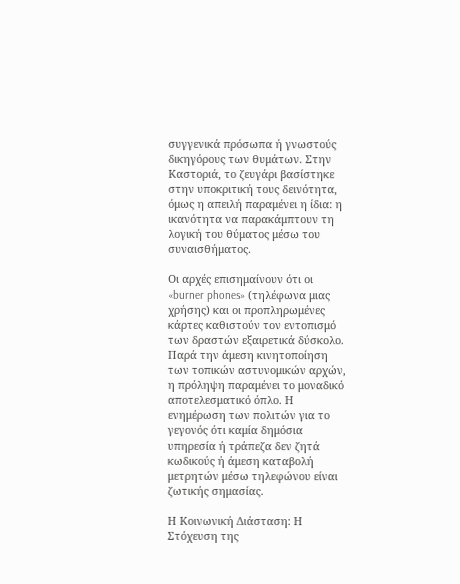συγγενικά πρόσωπα ή γνωστούς δικηγόρους των θυμάτων. Στην Καστοριά, το ζευγάρι βασίστηκε στην υποκριτική τους δεινότητα, όμως η απειλή παραμένει η ίδια: η ικανότητα να παρακάμπτουν τη λογική του θύματος μέσω του συναισθήματος.

Οι αρχές επισημαίνουν ότι οι «burner phones» (τηλέφωνα μιας χρήσης) και οι προπληρωμένες κάρτες καθιστούν τον εντοπισμό των δραστών εξαιρετικά δύσκολο. Παρά την άμεση κινητοποίηση των τοπικών αστυνομικών αρχών, η πρόληψη παραμένει το μοναδικό αποτελεσματικό όπλο. Η ενημέρωση των πολιτών για το γεγονός ότι καμία δημόσια υπηρεσία ή τράπεζα δεν ζητά κωδικούς ή άμεση καταβολή μετρητών μέσω τηλεφώνου είναι ζωτικής σημασίας.

Η Κοινωνική Διάσταση: Η Στόχευση της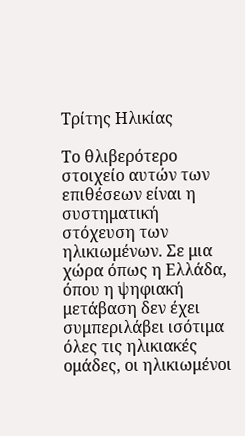Τρίτης Ηλικίας

Το θλιβερότερο στοιχείο αυτών των επιθέσεων είναι η συστηματική στόχευση των ηλικιωμένων. Σε μια χώρα όπως η Ελλάδα, όπου η ψηφιακή μετάβαση δεν έχει συμπεριλάβει ισότιμα όλες τις ηλικιακές ομάδες, οι ηλικιωμένοι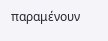παραμένουν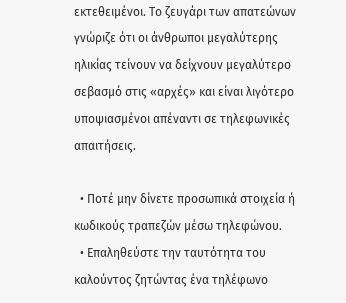εκτεθειμένοι. Το ζευγάρι των απατεώνων γνώριζε ότι οι άνθρωποι μεγαλύτερης ηλικίας τείνουν να δείχνουν μεγαλύτερο σεβασμό στις «αρχές» και είναι λιγότερο υποψιασμένοι απέναντι σε τηλεφωνικές απαιτήσεις.

  • Ποτέ μην δίνετε προσωπικά στοιχεία ή κωδικούς τραπεζών μέσω τηλεφώνου.
  • Επαληθεύστε την ταυτότητα του καλούντος ζητώντας ένα τηλέφωνο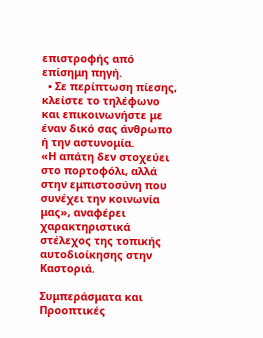επιστροφής από επίσημη πηγή.
  • Σε περίπτωση πίεσης, κλείστε το τηλέφωνο και επικοινωνήστε με έναν δικό σας άνθρωπο ή την αστυνομία.
«Η απάτη δεν στοχεύει στο πορτοφόλι, αλλά στην εμπιστοσύνη που συνέχει την κοινωνία μας», αναφέρει χαρακτηριστικά στέλεχος της τοπικής αυτοδιοίκησης στην Καστοριά.

Συμπεράσματα και Προοπτικές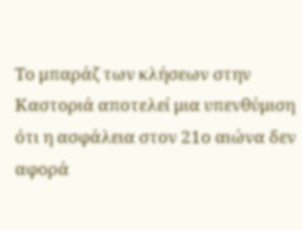Το μπαράζ των κλήσεων στην Καστοριά αποτελεί μια υπενθύμιση ότι η ασφάλεια στον 21ο αιώνα δεν αφορά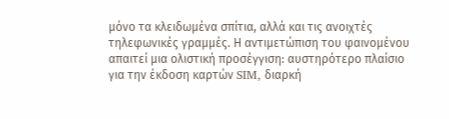μόνο τα κλειδωμένα σπίτια, αλλά και τις ανοιχτές τηλεφωνικές γραμμές. Η αντιμετώπιση του φαινομένου απαιτεί μια ολιστική προσέγγιση: αυστηρότερο πλαίσιο για την έκδοση καρτών SIM, διαρκή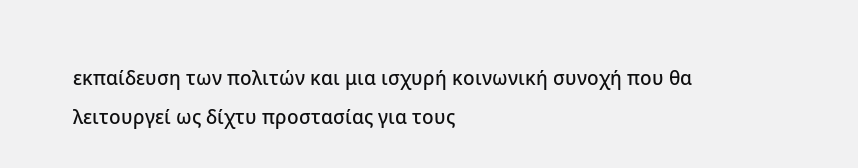εκπαίδευση των πολιτών και μια ισχυρή κοινωνική συνοχή που θα λειτουργεί ως δίχτυ προστασίας για τους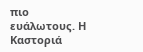πιο ευάλωτους. Η Καστοριά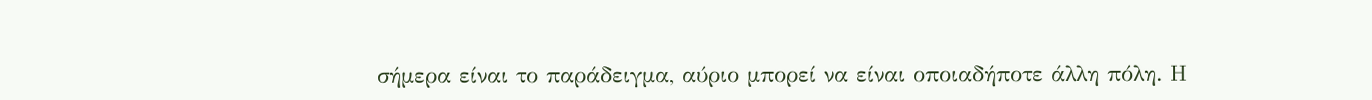σήμερα είναι το παράδειγμα, αύριο μπορεί να είναι οποιαδήποτε άλλη πόλη. Η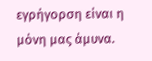εγρήγορση είναι η μόνη μας άμυνα.